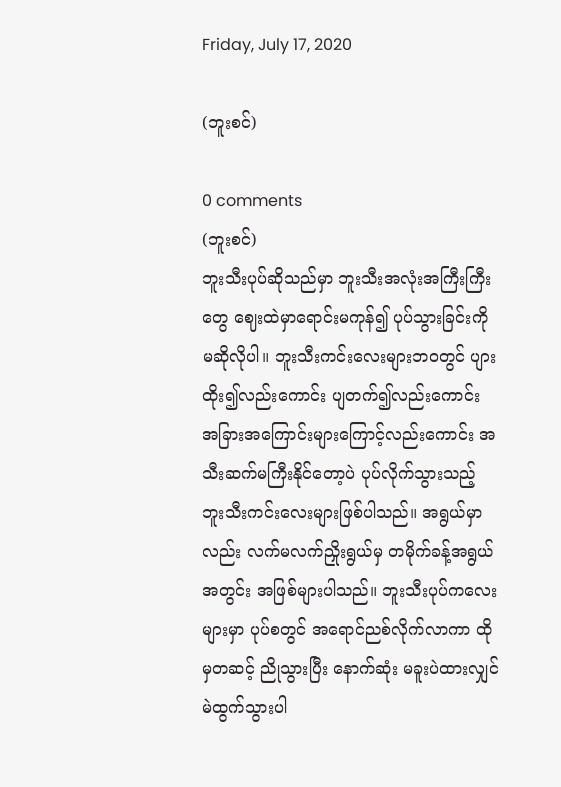Friday, July 17, 2020

(ဘူးစင်)

0 comments
(ဘူးစင်)
ဘူးသီးပုပ်ဆိုသည်မှာ ဘူးသီးအလုံးအကြီးကြီးတွေ ဈေးထဲမှာရောင်းမကုန်၍ ပုပ်သွားခြင်းကို မဆိုလိုပါ။ ဘူးသီးကင်းလေးများဘဝတွင် ပျားထိုး၍လည်းကောင်း ပျတက်၍လည်းကောင်း အခြားအကြောင်းများကြောင့်လည်းကောင်း အသီးဆက်မကြီးနိုင်တော့ပဲ ပုပ်လိုက်သွားသည့် ဘူးသီးကင်းလေးများဖြစ်ပါသည်။ အရွယ်မှာလည်း လက်မလက်ညှိုးရွယ်မှ တမိုက်ခန့်အရွယ်အတွင်း အဖြစ်များပါသည်။ ဘူးသီးပုပ်ကလေးများမှာ ပုပ်စတွင် အရောင်ညစ်လိုက်လာကာ ထိုမှတဆင့် ညိုသွားပြီး နောက်ဆုံး မခူးပဲထားလျှင် မဲထွက်သွားပါ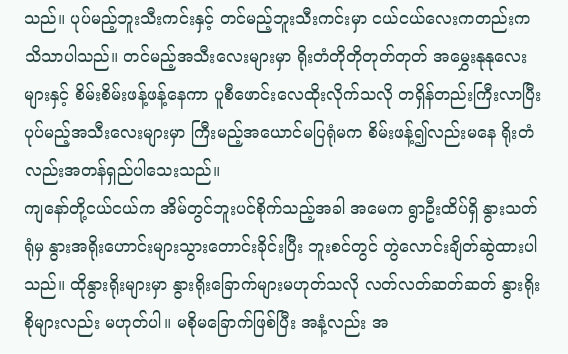သည်။ ပုပ်မည့်ဘူးသီးကင်းနှင့် တင်မည့်ဘူးသီးကင်းမှာ ငယ်ငယ်လေးကတည်းက သိသာပါသည်။ တင်မည့်အသီးလေးများမှာ ရိုးတံတိုတိုတုတ်တုတ် အမွှေးနုနုလေးများနှင့် စိမ်းစိမ်းဖန့်ဖန့်နေကာ ပူစီဖောင်းလေထိုးလိုက်သလို တရှိန်တည်းကြီးလာပြီး ပုပ်မည့်အသီးလေးများမှာ ကြီးမည့်အယောင်မပြရုံမက စိမ်းဖန့်၍လည်းမနေ ရိုးတံလည်းအတန်ရှည်ပါသေးသည်။
ကျနော်တို့ငယ်ငယ်က အိမ်တွင်ဘူးပင်စိုက်သည့်အခါ အမေက ရွာဦးထိပ်ရှိ နွားသတ်ရုံမှ နွားအရိုးဟောင်းများသွားတောင်းခိုင်းပြီး ဘူးစင်တွင် တွဲလောင်းချိတ်ဆွဲထားပါသည်။ ထိုနွားရိုးများမှာ နွားရိုးခြောက်များမဟုတ်သလို လတ်လတ်ဆတ်ဆတ် နွားရိုးစိုများလည်း မဟုတ်ပါ။ မစိုမခြောက်ဖြစ်ပြီး အနံ့လည်း အ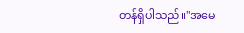တန်ရှိပါသည်။"အမေ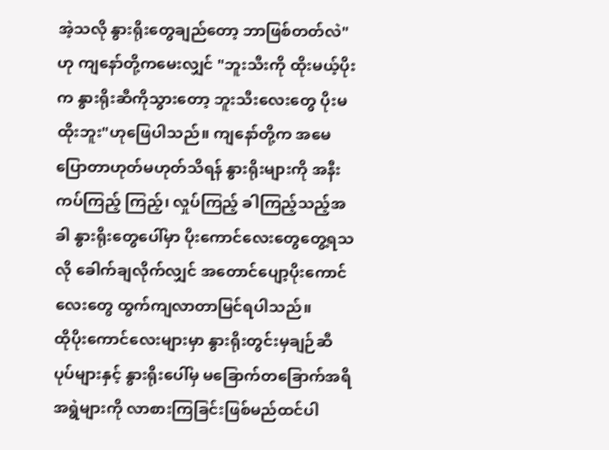အဲ့သလို နွားရိုးတွေချည်တော့ ဘာဖြစ်တတ်လဲ"ဟု ကျနော်တို့ကမေးလျှင် "ဘူးသီးကို ထိုးမယ့်ပိုးက နွားရိုးဆီကိုသွားတော့ ဘူးသီးလေးတွေ ပိုးမထိုးဘူး"ဟုဖြေပါသည်။ ကျနော်တို့က အမေပြောတာဟုတ်မဟုတ်သိရန် နွားရိုးများကို အနီးကပ်ကြည့် ကြည့်၊ လှုပ်ကြည့် ခါကြည့်သည့်အခါ နွားရိုးတွေပေါ်မှာ ပိုးကောင်လေးတွေတွေ့ရသလို ခေါက်ချလိုက်လျှင် အတောင်ပျော့ပိုးကောင်လေးတွေ ထွက်ကျလာတာမြင်ရပါသည်။
ထိုပိုးကောင်လေးများမှာ နွားရိုးတွင်းမှချဉ်ဆီပုပ်များနှင့် နွားရိုးပေါ်မှ မခြောက်တခြောက်အရိအရွဲများကို လာစားကြခြင်းဖြစ်မည်ထင်ပါ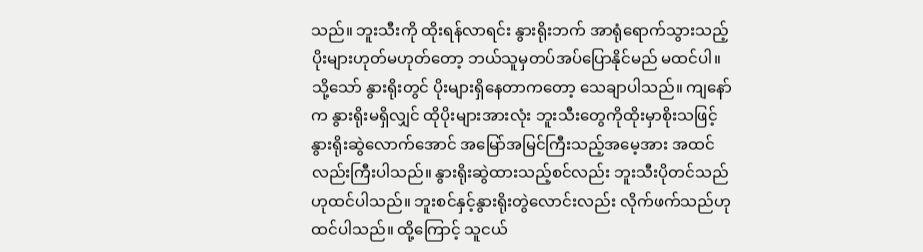သည်။ ဘူးသီးကို ထိုးရန်လာရင်း နွားရိုးဘက် အာရုံရောက်သွားသည့် ပိုးများဟုတ်မဟုတ်တော့ ဘယ်သူမှတပ်အပ်ပြောနိုင်မည် မထင်ပါ။ သို့သော် နွားရိုးတွင် ပိုးများရှိနေတာကတော့ သေချာပါသည်။ ကျနော်က နွားရိုးမရှိလျှင် ထိုပိုးများအားလုံး ဘူးသီးတွေကိုထိုးမှာစိုးသဖြင့် နွားရိုးဆွဲလောက်အောင် အမြော်အမြင်ကြီးသည့်အမေ့အား အထင်လည်းကြီးပါသည်။ နွားရိုးဆွဲထားသည့်စင်လည်း ဘူးသီးပိုတင်သည်ဟုထင်ပါသည်။ ဘူးစင်နှင့်နွားရိုးတွဲလောင်းလည်း လိုက်ဖက်သည်ဟုထင်ပါသည်။ ထို့ကြောင့် သူငယ်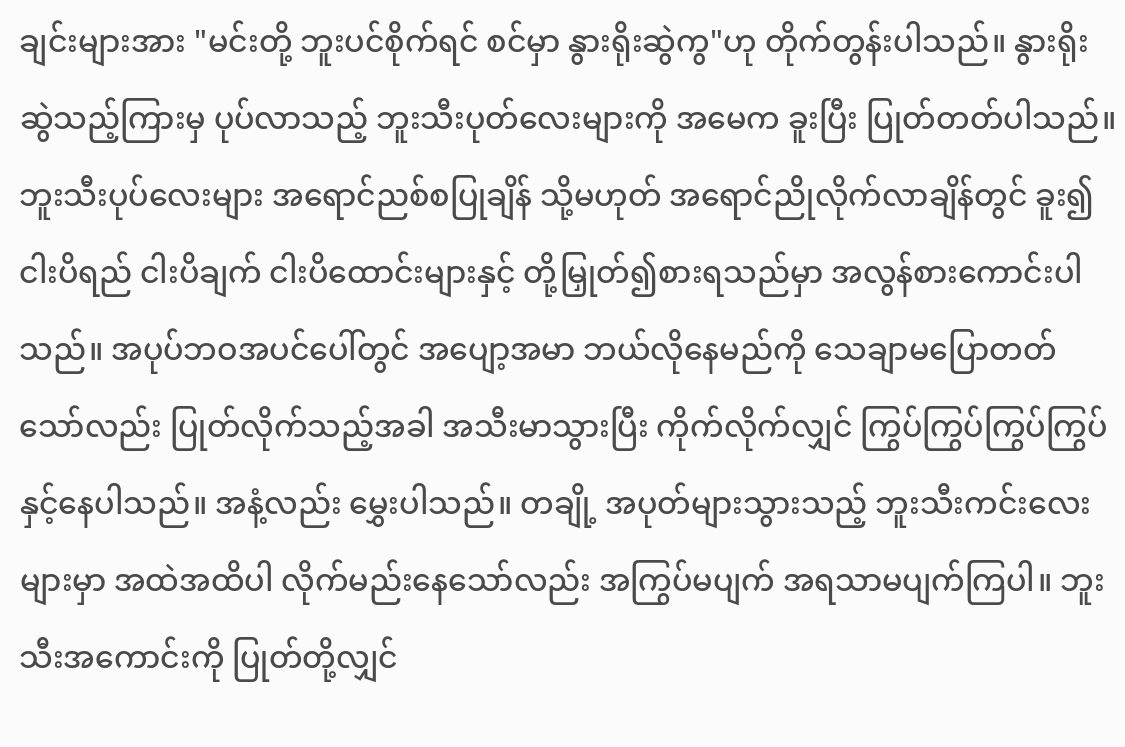ချင်းများအား "မင်းတို့ ဘူးပင်စိုက်ရင် စင်မှာ နွားရိုးဆွဲကွ"ဟု တိုက်တွန်းပါသည်။ နွားရိုးဆွဲသည့်ကြားမှ ပုပ်လာသည့် ဘူးသီးပုတ်လေးများကို အမေက ခူးပြီး ပြုတ်တတ်ပါသည်။
ဘူးသီးပုပ်လေးများ အရောင်ညစ်စပြုချိန် သို့မဟုတ် အရောင်ညိုလိုက်လာချိန်တွင် ခူး၍ ငါးပိရည် ငါးပိချက် ငါးပိထောင်းများနှင့် တို့မြှုတ်၍စားရသည်မှာ အလွန်စားကောင်းပါသည်။ အပုပ်ဘဝအပင်ပေါ်တွင် အပျော့အမာ ဘယ်လိုနေမည်ကို သေချာမပြောတတ်သော်လည်း ပြုတ်လိုက်သည့်အခါ အသီးမာသွားပြီး ကိုက်လိုက်လျှင် ကြွပ်ကြွပ်ကြွပ်ကြွပ်နှင့်နေပါသည်။ အနံ့လည်း မွှေးပါသည်။ တချို့ အပုတ်များသွားသည့် ဘူးသီးကင်းလေးများမှာ အထဲအထိပါ လိုက်မည်းနေသော်လည်း အကြွပ်မပျက် အရသာမပျက်ကြပါ။ ဘူးသီးအကောင်းကို ပြုတ်တို့လျှင်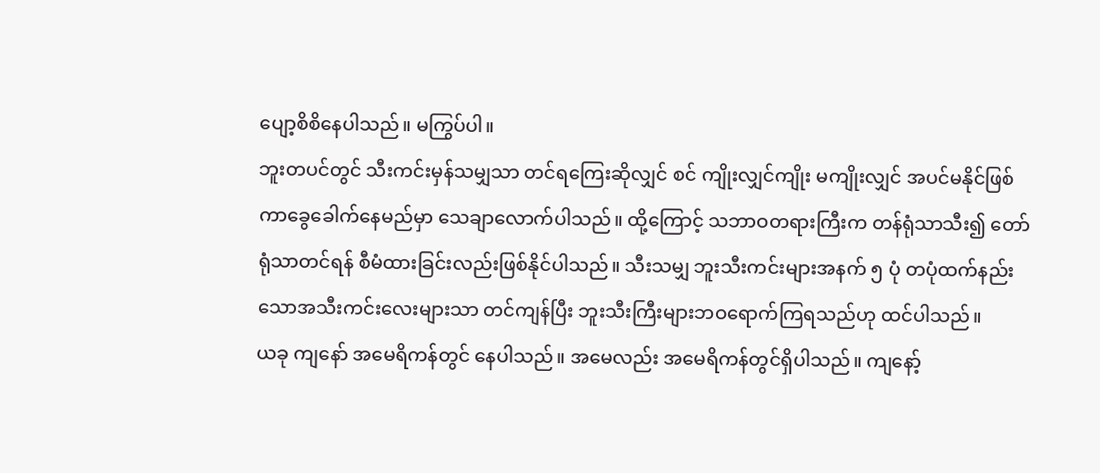ပျော့စိစိနေပါသည်။ မကြွပ်ပါ။
ဘူးတပင်တွင် သီးကင်းမှန်သမျှသာ တင်ရကြေးဆိုလျှင် စင် ကျိုးလျှင်ကျိုး မကျိုးလျှင် အပင်မနိုင်ဖြစ်ကာခွေခေါက်နေမည်မှာ သေချာလောက်ပါသည်။ ထို့ကြောင့် သဘာဝတရားကြီးက တန်ရုံသာသီး၍ တော်ရုံသာတင်ရန် စီမံထားခြင်းလည်းဖြစ်နိုင်ပါသည်။ သီးသမျှ ဘူးသီးကင်းများအနက် ၅ ပုံ တပုံထက်နည်းသောအသီးကင်းလေးများသာ တင်ကျန်ပြီး ဘူးသီးကြီးများဘဝရောက်ကြရသည်ဟု ထင်ပါသည်။
ယခု ကျနော် အမေရိကန်တွင် နေပါသည်။ အမေလည်း အမေရိကန်တွင်ရှိပါသည်။ ကျနော့်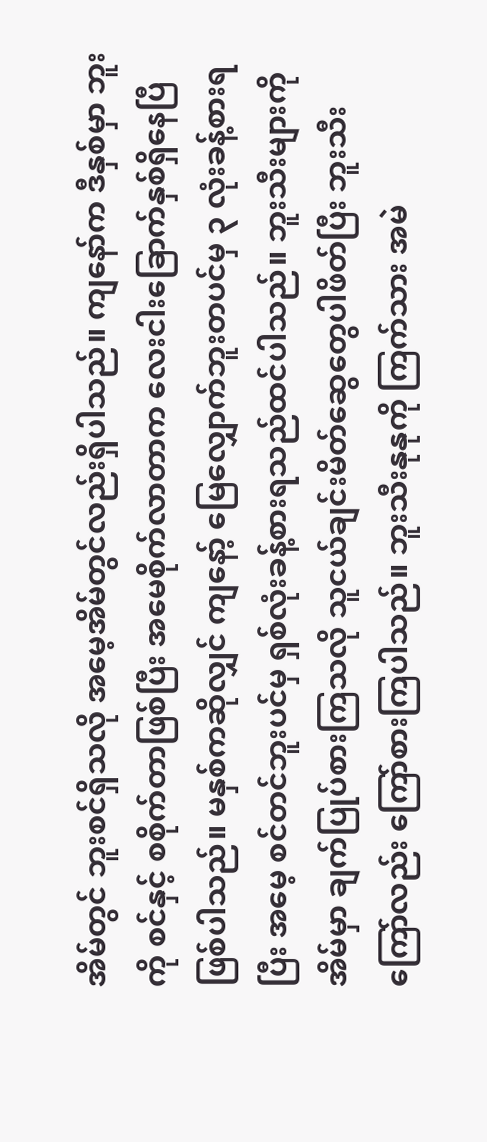အိမ်တွင် ဘူးစင်ရှိသလို အမေ့အိမ်တွင်လည်းရှိပါသည်။ ကျနော်က ဒီနှစ်မှာ ဘူးကို စင်နှင့် စစိုက်တာဖြစ်ပြီး အမေစိုက်လာတာက လေးငါးခြောက်နှစ်ရှိနေပြီဖြစ်ပါသည်။ မနှစ်ကဆိုလျှင် ကျနော့် မြေလျှောက်ဘူးတပင်မှ ၃ လုံးခန့်စားရပြီး အမေ့ စင်တင်ဘူးပင်မှ ရှစ်လုံးခန့်စားရသည်ထင်ပါသည်။ ဘူးသီးများကို အိမ်မှာ ချက်ပြုပ်စားကြသလို သူငယ်ချင်းမိတ်ဆွေတွေပါဖိတ်ပြီး ဘူးသီးကြော်လည်း ကြော်စားကြပါသည်။ ဘူးသီးနုနုကို ကြက်သား အမဲ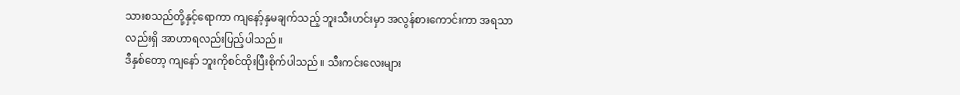သားစသည်တို့နှင့်ရောကာ ကျနော့်နှမချက်သည့် ဘူးသီးဟင်းမှာ အလွန်စားကောင်းကာ အရသာလည်းရှိ အာဟာရလည်းပြည့်ပါသည်။
ဒီနှစ်တော့ ကျနော် ဘူးကိုစင်ထိုးပြီးစိုက်ပါသည်။ သီးကင်းလေးများ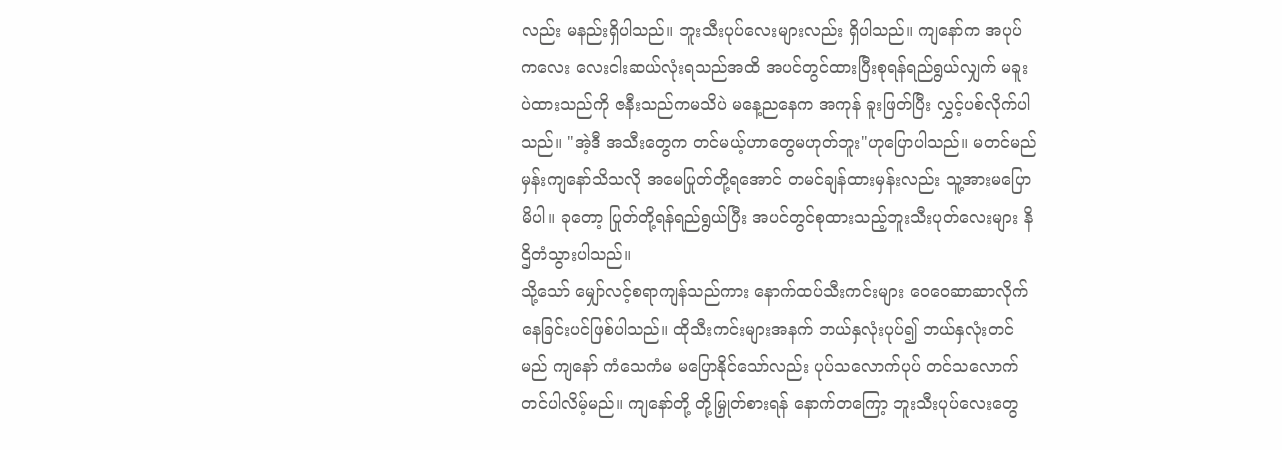လည်း မနည်းရှိပါသည်။ ဘူးသီးပုပ်လေးများလည်း ရှိပါသည်။ ကျနော်က အပုပ်ကလေး လေးငါးဆယ်လုံးရသည်အထိ အပင်တွင်ထားပြီးစုရန်ရည်ရွယ်လျှက် မခူးပဲထားသည်ကို ဇနီးသည်ကမသိပဲ မနေ့ညနေက အကုန် ခူးဖြတ်ပြီး လွှင့်ပစ်လိုက်ပါသည်။ "အဲ့ဒီ အသီးတွေက တင်မယ့်ဟာတွေမဟုတ်ဘူး"ဟုပြောပါသည်။ မတင်မည်မှန်းကျနော်သိသလို အမေပြုတ်တို့ရအောင် တမင်ချန်ထားမှန်းလည်း သူ့အားမပြောမိပါ။ ခုတော့ ပြုတ်တို့ရန်ရည်ရွယ်ပြီး အပင်တွင်စုထားသည့်ဘူးသီးပုတ်လေးများ နိဌိတံသွားပါသည်။
သို့သော် မျှော်လင့်စရာကျန်သည်ကား နောက်ထပ်သီးကင်းများ ဝေဝေဆာဆာလိုက်နေခြင်းပင်ဖြစ်ပါသည်။ ထိုသီးကင်းများအနက် ဘယ်နှလုံးပုပ်၍ ဘယ်နှလုံးတင်မည် ကျနော် ကံသေကံမ မပြောနိုင်သော်လည်း ပုပ်သလောက်ပုပ် တင်သလောက်တင်ပါလိမ့်မည်။ ကျနော်တို့ တို့မြှုတ်စားရန် နောက်တကြော့ ဘူးသီးပုပ်လေးတွေ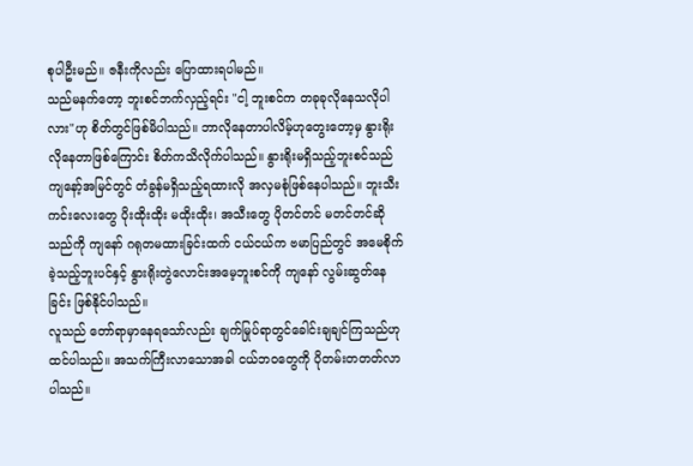စုပါဦးမည်။ ဇနီးကိုလည်း ပြောထားရပါမည်။
သည်မနက်တော့ ဘူးစင်ဘက်လှည့်ရင်း "ငါ့ ဘူးစင်က တခုခုလိုနေသလိုပါလား"ဟု စိတ်တွင်ဖြစ်မိပါသည်။ ဘာလိုနေတာပါလိမ့်ဟုတွေးတော့မှ နွားရိုးလိုနေတာဖြစ်ကြောင်း စိတ်ကသိလိုက်ပါသည်။ နွားရိုးမရှိသည့်ဘူးစင်သည် ကျနော့်အမြင်တွင် တံခွန်မရှိသည့်ရထားလို အလှမစုံဖြစ်နေပါသည်။ ဘူးသီးကင်းလေးတွေ ပိုးထိုးထိုး မထိုးထိုး၊ အသီးတွေ ပိုတင်တင် မတင်တင်ဆိုသည်ကို ကျနော် ဂရုတမထားခြင်းထက် ငယ်ငယ်က ဗမာပြည်တွင် အမေစိုက်ခဲ့သည့်ဘူးပင်နှင့် နွားရိုးတွဲလောင်းအမေ့ဘူးစင်ကို ကျနော် လွမ်းဆွတ်နေခြင်း ဖြစ်နိုင်ပါသည်။
လူသည် တော်ရာမှာနေရသော်လည်း ချက်မြုပ်ရာတွင်ခေါင်းချချင်ကြသည်ဟုထင်ပါသည်။ အသက်ကြီးလာသောအခါ ငယ်ဘဝတွေကို ပိုတမ်းတတတ်လာပါသည်။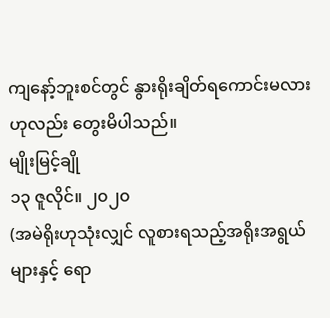ကျနော့်ဘူးစင်တွင် နွားရိုးချိတ်ရကောင်းမလားဟုလည်း တွေးမိပါသည်။
မျိုးမြင့်ချို
၁၃ ဇူလိုင်။ ၂၀၂၀
(အမဲရိုးဟုသုံးလျှင် လူစားရသည့်အရိုးအရွယ်များနှင့် ရော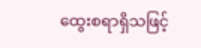ထွေးစရာရှိသဖြင့်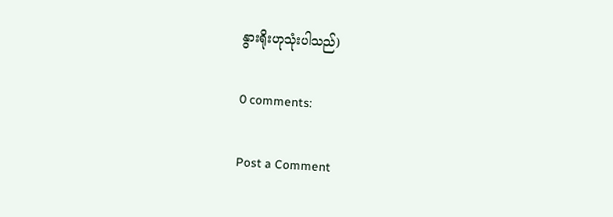နွားရိုးဟုသုံးပါသည်)

0 comments:

Post a Comment